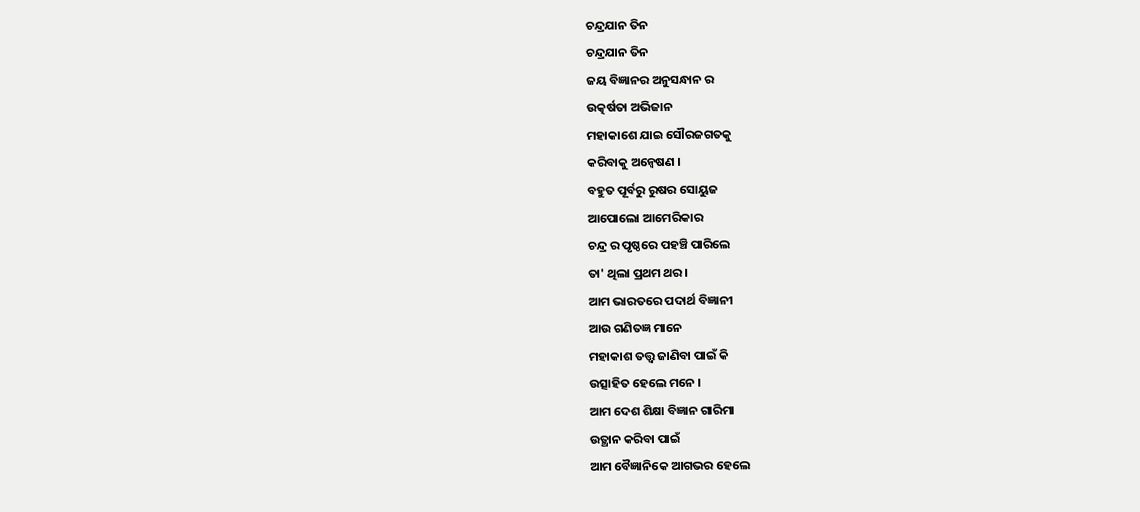ଚନ୍ଦ୍ରଯାନ ତିନ
ଚନ୍ଦ୍ରଯାନ ତିନ
ଜୟ ବିଜ୍ଞାନର ଅନୁସନ୍ଧାନ ର
ଉତ୍କର୍ଷତା ଅଭିଜାନ
ମହାକାଶେ ଯାଇ ସୌରଜଗତକୁ
କରିବାକୁ ଅନ୍ବେଷଣ ।
ବହୁତ ପୂର୍ବରୁ ରୁଷର ସୋୟୁଜ
ଆପୋଲୋ ଆମେରିକାର
ଚନ୍ଦ୍ର ର ପୃଷ୍ଠରେ ପହଞ୍ଚି ପାରିଲେ
ତା' ଥିଲା ପ୍ରଥମ ଥର ।
ଆମ ଭାରତରେ ପଦାର୍ଥ ବିଜ୍ଞାନୀ
ଆଉ ଗଣିତଜ୍ଞ ମାନେ
ମହାକାଶ ତତ୍ତ୍ବ ଜାଣିବା ପାଇଁ କି
ଉତ୍ସାହିତ ହେଲେ ମନେ ।
ଆମ ଦେଶ ଶିକ୍ଷା ବିଜ୍ଞାନ ଗାରିମା
ଉତ୍ଥାନ କରିବା ପାଇଁ
ଆମ ବୈଜ୍ଞାନିକେ ଆଗଭର ହେଲେ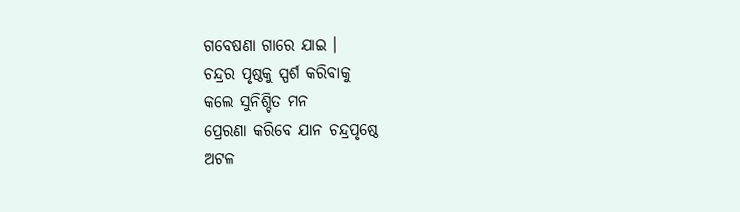ଗବେଷଣା ଗାରେ ଯାଇ ।
ଚନ୍ଦ୍ରର ପୃଷ୍ଠକୁ ସ୍ପର୍ଶ କରିବାକୁ
କଲେ ସୁନିଶ୍ଚିତ ମନ
ପ୍ରେରଣା କରିବେ ଯାନ ଚନ୍ଦ୍ରପୃଷ୍ଠେ
ଅଟଳ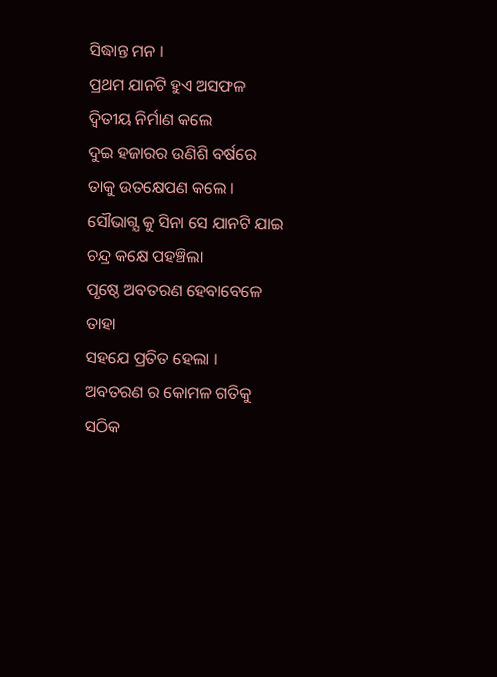ସିଦ୍ଧାନ୍ତ ମନ ।
ପ୍ରଥମ ଯାନଟି ହୁଏ ଅସଫଳ
ଦ୍ବିତୀୟ ନିର୍ମାଣ କଲେ
ଦୁଇ ହଜାରର ଉଣିଶି ବର୍ଷରେ
ତାକୁ ଉତକ୍ଷେପଣ କଲେ ।
ସୌଭାଗ୍ଯ କୁ ସିନା ସେ ଯାନଟି ଯାଇ
ଚନ୍ଦ୍ର କକ୍ଷେ ପହଞ୍ଚିଲା
ପୃଷ୍ଠେ ଅବତରଣ ହେବାବେଳେ ତାହା
ସହଯେ ପ୍ରତିତ ହେଲା ।
ଅବତରଣ ର କୋମଳ ଗତିକୁ
ସଠିକ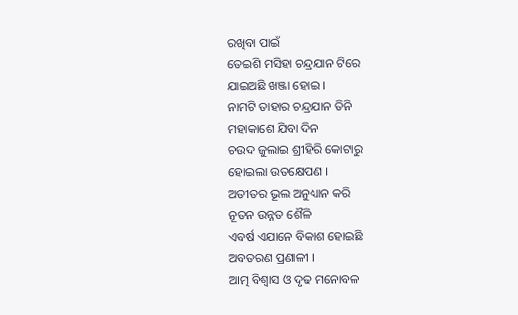ରଖିବା ପାଇଁ
ତେଇଶି ମସିହା ଚନ୍ଦ୍ରଯାନ ଟିରେ
ଯାଇଅଛି ଖଞ୍ଜା ହୋଇ ।
ନାମଟି ତାହାର ଚନ୍ଦ୍ରଯାନ ତିନି
ମହାକାଶେ ଯିବା ଦିନ
ଚଉଦ ଜୁଲାଇ ଶ୍ରୀହିରି କୋଟାରୁ
ହୋଇଲା ଉତକ୍ଷେପଣ ।
ଅତୀତର ଭୂଲ ଅନୁଧ୍ୟାନ କରି
ନୂତନ ଉନ୍ନତ ଶୈଳି
ଏବର୍ଷ ଏଯାନେ ବିକାଶ ହୋଇଛି
ଅବତରଣ ପ୍ରଣାଳୀ ।
ଆତ୍ମ ବିଶ୍ଵାସ ଓ ଦୃଢ ମନୋବଳ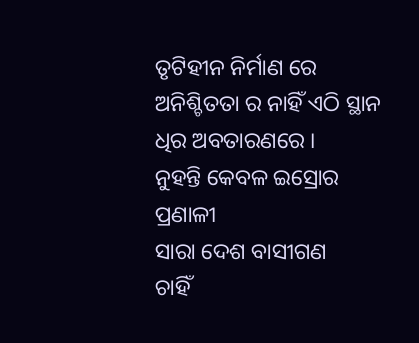ତୃଟିହୀନ ନିର୍ମାଣ ରେ
ଅନିଶ୍ଚିତତା ର ନାହିଁ ଏଠି ସ୍ଥାନ
ଧିର ଅବତାରଣରେ ।
ନୁହନ୍ତି କେବଳ ଇସ୍ରୋର ପ୍ରଣାଳୀ
ସାରା ଦେଶ ବାସୀଗଣ
ଚାହିଁ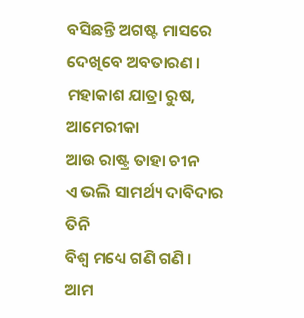ବସିଛନ୍ତି ଅଗଷ୍ଟ ମାସରେ
ଦେଖିବେ ଅବତାରଣ ।
ମହାକାଶ ଯାତ୍ରା ରୁଷ, ଆମେରୀକା
ଆଉ ରାଷ୍ଟ୍ର ତାହା ଚୀନ
ଏ ଭଲି ସାମର୍ଥ୍ୟ ଦାବିଦାର ତିନି
ବିଶ୍ବ ମଧ୍ୟେ ଗଣି ଗଣି ।
ଆମ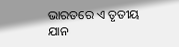ଭାରତରେ ଏ ତୃତୀୟ ଯାନ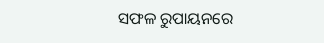ସଫଳ ରୁପାୟନରେ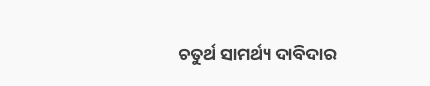ଚତୁର୍ଥ ସାମର୍ଥ୍ୟ ଦାବିଦାର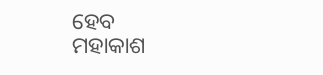ହେବ
ମହାକାଶ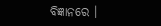ବିଜ୍ଞାନରେ ।